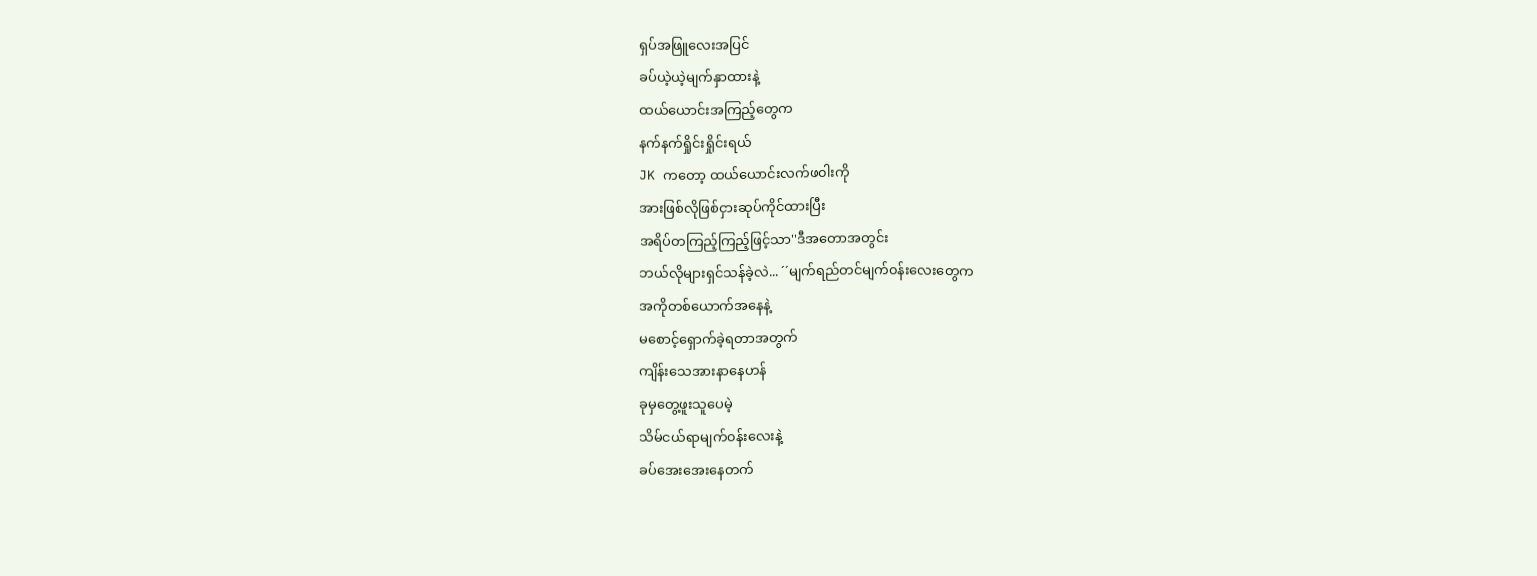ရှပ်အဖြူလေးအပြင်
ခပ်ယဲ့ယဲ့မျက်နှာထားနဲ့
ထယ်ယောင်းအကြည့်တွေက
နက်နက်ရှိုင်းရှိုင်းရယ်
JK ကတော့ ထယ်ယောင်းလက်ဖ၀ါးကို
အားဖြစ်လိုဖြစ်ငှားဆုပ်ကိုင်ထားပြီး
အရိပ်တကြည့်ကြည့်ဖြင့်သာ''ဒီအတောအတွင်း
ဘယ်လိုများရှင်သန်ခဲ့လဲ... ´´မျက်ရည်တင်မျက်၀န်းလေးတွေက
အကိုတစ်ယောက်အနေနဲ့
မစောင့်ရှောက်ခဲ့ရတာအတွက်
ကျိန်းသေအားနာနေဟန်
ခုမှတွေ့ဖူးသူပေမဲ့
သိမ်ငယ်ရာမျက်၀န်းလေးနဲ့
ခပ်အေးအေးနေတက်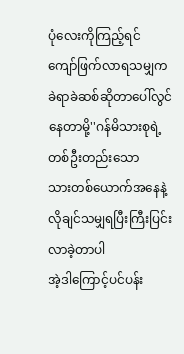ပုံလေးကိုကြည့်ရင်
ကျော်ဖြက်လာရသမျှက
ခဲရာခဲဆစ်ဆိုတာပေါ်လွင်နေတာမို့''ဂန်မိသားစုရဲ့တစ်ဦးတည်းသော
သားတစ်ယောက်အနေနဲ့
လိုချင်သမျှရပြီးကြီးပြင်းလာခဲ့တာပါ
အဲ့ဒါကြောင့်ပင်ပန်း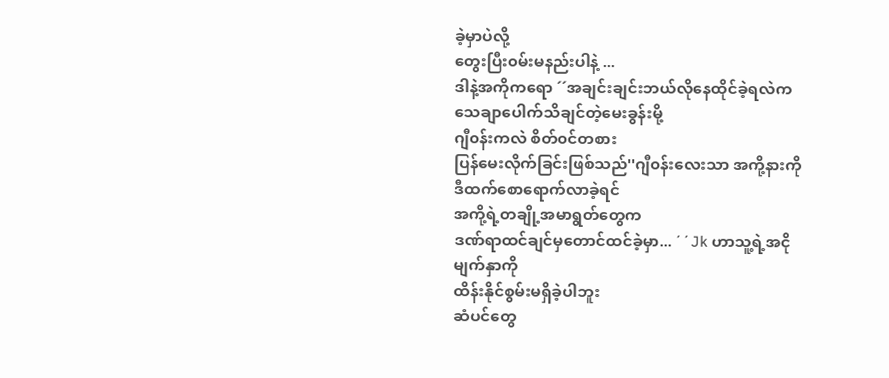ခဲ့မှာပဲလို့
တွေးပြီး၀မ်းမနည်းပါနဲ့ ...
ဒါနဲ့အကိုကရော ´´အချင်းချင်းဘယ်လိုနေထိုင်ခဲ့ရလဲက
သေချာပေါက်သိချင်တဲ့မေးခွန်းမို့
ဂျီ၀န်းကလဲ စိတ်၀င်တစား
ပြန်မေးလိုက်ခြင်းဖြစ်သည်''ဂျီ၀န်းလေးသာ အကို့နားကို
ဒီထက်စောရောက်လာခဲ့ရင်
အကို့ရဲ့တချို့အမာရွတ်တွေက
ဒဏ်ရာထင်ချင်မှတောင်ထင်ခဲ့မှာ... ´´Jk ဟာသူ့ရဲ့အငိုမျက်နှာကို
ထိန်းနိုင်စွမ်းမရှိခဲ့ပါဘူး
ဆံပင်တွေ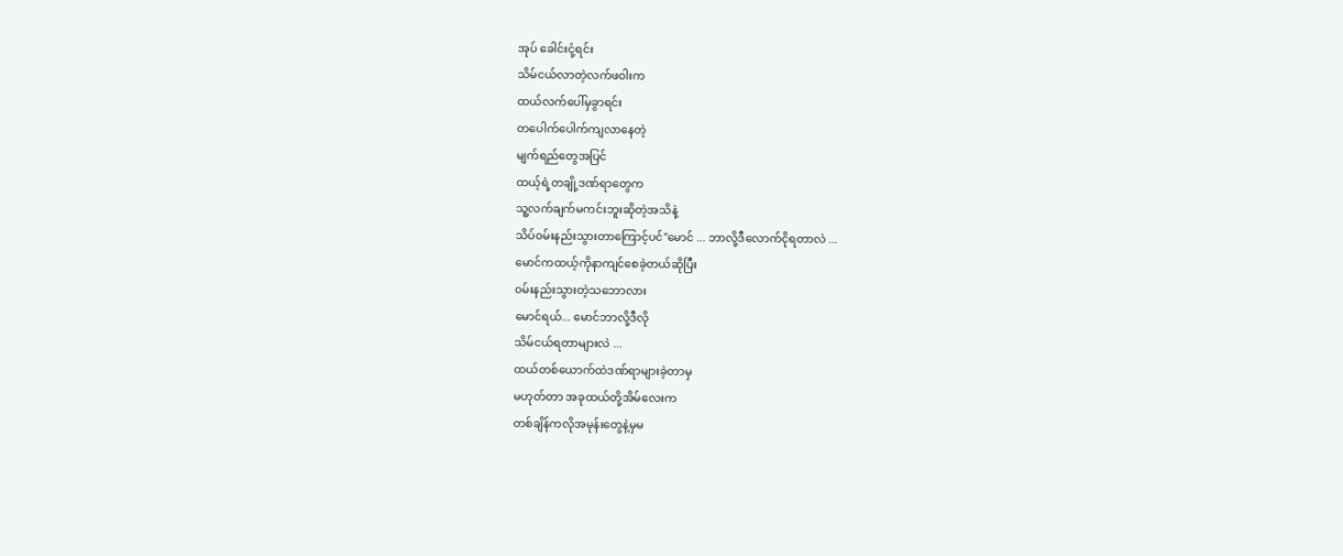အုပ် ခေါင်းငုံ့ရင်း
သိမ်ငယ်လာတဲ့လက်ဖ၀ါးက
ထယ်လက်ပေါ်မှခွာရင်း
တပေါက်ပေါက်ကျလာနေတဲ့
မျက်ရည်တွေအပြင်
ထယ့်ရဲ့တချို့ဒဏ်ရာတွေက
သူ့လက်ချက်မကင်းဘူးဆိုတဲ့အသိနဲ့
သိပ်၀မ်းနည်းသွားတာကြောင့်ပင်''မောင် ... ဘာလို့ဒီလောက်ငိုရတာလဲ ...
မောင်ကထယ့်ကိုနာကျင်စေခဲ့တယ်ဆိုပြီး
၀မ်းနည်းသွားတဲ့သဘောလား
မောင်ရယ်... မောင်ဘာလို့ဒီလို
သိမ်ငယ်ရတာများလဲ ...
ထယ်တစ်ယောက်ထဲဒဏ်ရာများခဲ့တာမှ
မဟုတ်တာ အခုထယ်တို့အိမ်လေးက
တစ်ချိန်ကလိုအမုန်းတွေနဲ့မှမ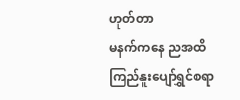ဟုတ်တာ
မနက်ကနေ ညအထိ
ကြည်နူးပျော်ရွှင်စရာ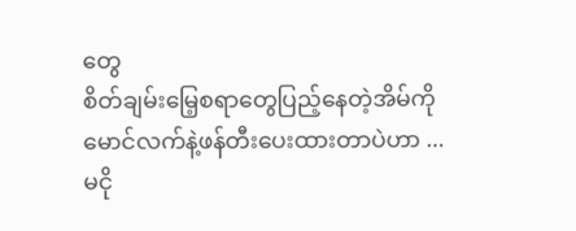တွေ
စိတ်ချမ်းမြေ့စရာတွေပြည့်နေတဲ့အိမ်ကို
မောင်လက်နဲ့ဖန်တီးပေးထားတာပဲဟာ ...
မငို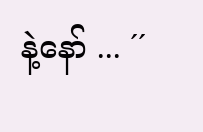နဲ့နော် ... ´´